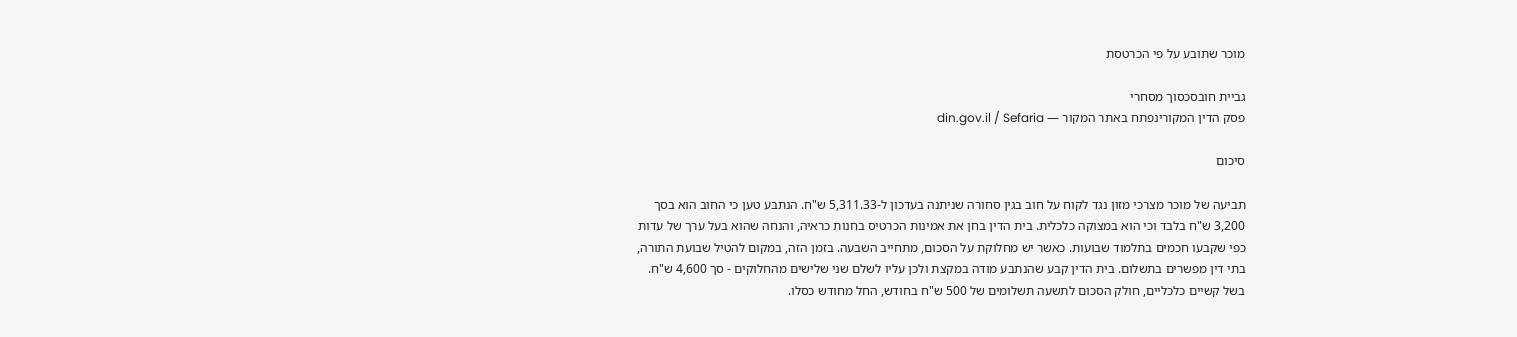מוכר שתובע על פי הכרטסת

גביית חובסכסוך מסחרי
פסק הדין המקורינפתח באתר המקור — din.gov.il / Sefaria

סיכום

תביעה של מוכר מצרכי מזון נגד לקוח על חוב בגין סחורה שניתנה בעדכון ל-5,311.33 ש"ח. הנתבע טען כי החוב הוא בסך 3,200 ש"ח בלבד וכי הוא במצוקה כלכלית. בית הדין בחן את אמינות הכרטיס בחנות כראיה, והנחה שהוא בעל ערך של עדות כפי שקבעו חכמים בתלמוד שבועות. כאשר יש מחלוקת על הסכום, מתחייב השבעה. בזמן הזה, במקום להטיל שבועת התורה, בתי דין מפשרים בתשלום. בית הדין קבע שהנתבע מודה במקצת ולכן עליו לשלם שני שלישים מהחלוקים - סך 4,600 ש"ח. בשל קשיים כלכליים, חולק הסכום לתשעה תשלומים של 500 ש"ח בחודש, החל מחודש כסלו.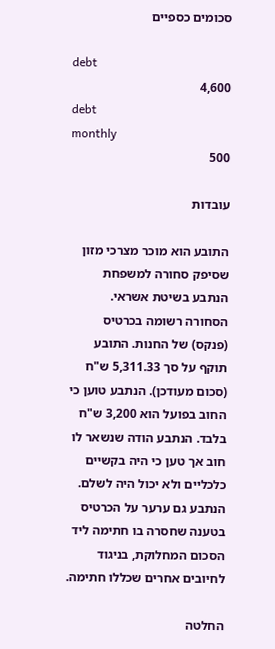סכומים כספיים

debt
4,600
debt
monthly
500

עובדות

התובע הוא מוכר מצרכי מזון שסיפק סחורה למשפחת הנתבע בשיטת אשראי. הסחורה רשומה בכרטיס (פנקס) של החנות. התובע תוקף על סך 5,311.33 ש"ח (סכום מעודכן). הנתבע טוען כי החוב בפועל הוא 3,200 ש"ח בלבד. הנתבע הודה שנשאר לו חוב אך טען כי היה בקשיים כלכליים ולא יכול היה לשלם. הנתבע גם ערער על הכרטיס בטענה שחסרה בו חתימה ליד הסכום המחלוקת, בניגוד לחיובים אחרים שכללו חתימה.

החלטה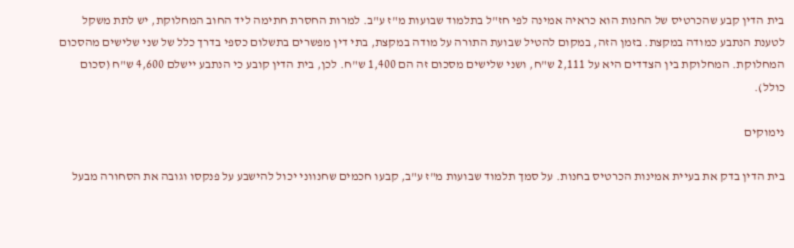בית הדין קבע שהכרטיס של החנות הוא כראיה אמינה לפי חז"ל בתלמוד שבועות מ"ז ע"ב. למרות החסרת חתימה ליד החוב המחלוקת, יש לתת משקל לטענת הנתבע כמודה במקצת. בזמן הזה, במקום להטיל שבועת התורה על מודה במקצת, בתי דין מפשרים בתשלום כספי בדרך כלל של שני שלישים מהסכום המחלוקת. המחלוקת בין הצדדים היא על 2,111 ש"ח, ושני שלישים מסכום זה הם 1,400 ש"ח. לכן, בית הדין קובע כי הנתבע יישלם 4,600 ש"ח (סכום כולל).

נימוקים

בית הדין בדק את בעיית אמינות הכרטיס בחנות. על סמך תלמוד שבועות מ"ז ע"ב, קבעו חכמים שחנווני יכול להישבע על פנקסו וגובה את הסחורה מבעל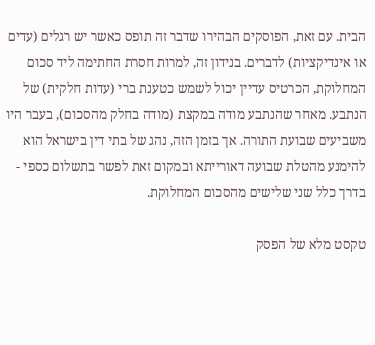הבית. עם זאת, הפוסקים הבהירו שדבר זה תופס כאשר יש רגלים (עדים או אינדיקציות) לדברים. בנידון זה, למרות חסרת החתימה ליד סכום המחלוקת, הכרטיס עדיין יכול לשמש כטענת ברי (עדות חלקית) של הנתבע. מאחר שהנתבע מודה במקצת (מודה בחלק מהסכום), בעבר היו משביעים שבועת התורה. אך בזמן הזה, נהג של בתי דין בישראל הוא להימנע מהטלת שבועה דאורייתא ובמקום זאת לפשר בתשלום כספי - בדרך כלל שני שלישים מהסכום המחלוקת.

טקסט מלא של הפסק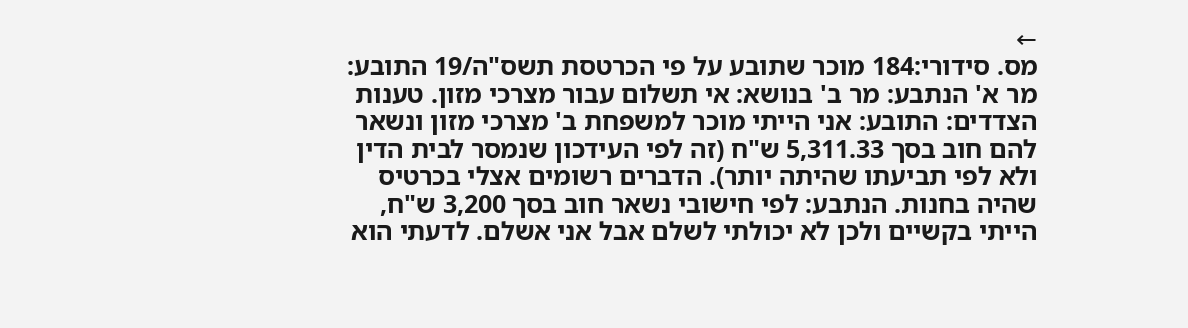←
מס. סידורי:184 מוכר שתובע על פי הכרטסת תשס"ה/19 התובע: מר א' הנתבע: מר ב' בנושא: אי תשלום עבור מצרכי מזון. טענות הצדדים: התובע: אני הייתי מוכר למשפחת ב' מצרכי מזון ונשאר להם חוב בסך 5,311.33 ש"ח (זה לפי העידכון שנמסר לבית הדין ולא לפי תביעתו שהיתה יותר). הדברים רשומים אצלי בכרטיס שהיה בחנות. הנתבע: לפי חישובי נשאר חוב בסך 3,200 ש"ח, הייתי בקשיים ולכן לא יכולתי לשלם אבל אני אשלם. לדעתי הוא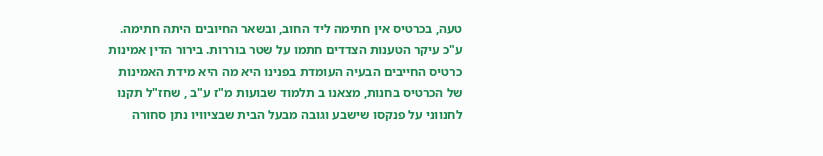טעה, בכרטיס אין חתימה ליד החוב, ובשאר החיובים היתה חתימה. ע"כ עיקר הטענות הצדדים חתמו על שטר בוררות. בירור הדין אמינות כרטיס החייבים הבעיה העומדת בפנינו היא מה היא מידת האמינות של הכרטיס בחנות, מצאנו ב תלמוד שבועות מ"ז ע"ב , שחז"ל תקנו לחנווני על פנקסו שישבע וגובה מבעל הבית שבציוויו נתן סחורה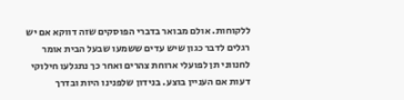ללקוחות. אולם מבואר בדברי הפוסקים שזה דווקא אם יש רגלים לדבר כגון שיש עדים ששמעו שבעל הבית אומר לחנווני תן לפועלי ארוחת צהרים ואחר כך נתגלעו חילוקי דעות אם העניין בוצע. בנידון שלפנינו היות ובדרך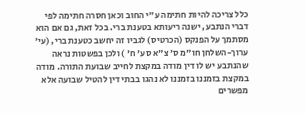כלל צריכה להיות חתימה ע"י החוב וכאן חסרה חתימה לפי דברי הנתבע, ישנה ריעותא בטענת ברי. בכל זאת, גם אם הוא מסתמך על הפנקס (הכרטיס) לגביו זה יחשב כטענת ברי, (עי' ערוך-השלחן חו"מ ס' צ"א סע' ח' ) ולכן בפשטות נראה שהנתבע יש לו דין מודה במקצת לחייב שבועת התורה. מודה במקצת בזמננו בזמננו לא נהגו בבתי דין להטיל שבועה אלא מפשרים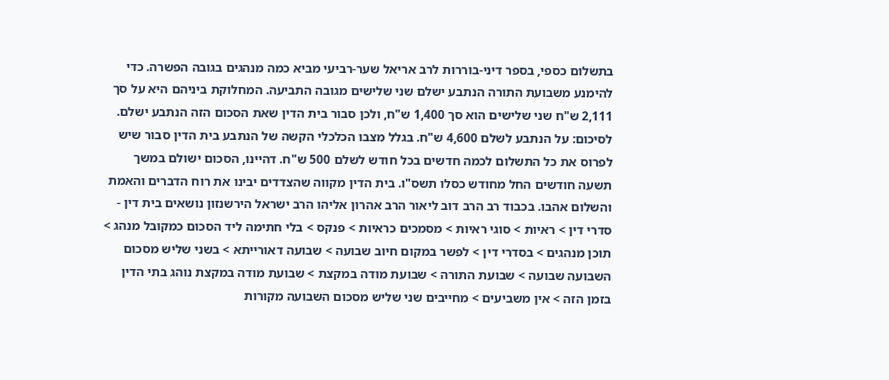בתשלום כספי, בספר דיני-בוררות לרב אריאל שער-רביעי מביא כמה מנהגים בגובה הפשרה. כדי להימנע משבועת התורה הנתבע ישלם שני שלישים מגובה התביעה. המחלוקת ביניהם היא על סך 2,111 ש"ח שני שלישים הוא סך 1,400 ש"ח, ולכן סבור בית הדין שאת הסכום הזה הנתבע ישלם. לסיכום: על הנתבע לשלם 4,600 ש"ח. בגלל מצבו הכלכלי הקשה של הנתבע בית הדין סבור שיש לפרוס את כל התשלום לכמה חדשים בכל חודש לשלם 500 ש"ח. דהיינו, הסכום ישולם במשך תשעה חודשים החל מחודש כסלו תשס"ו. בית הדין מקווה שהצדדים יבינו את רוח הדברים והאמת והשלום אהבו. בכבוד רב הרב דוב ליאור הרב אהרון אליהו הרב ישראל הירשנזון נושאים בית דין - סדרי דין > ראיות > סוגי ראיות > מסמכים כראיות > פנקס > בלי חתימה ליד הסכום כמקובל מנהג > תוכן מנהגים > בסדרי דין > לפשר במקום חיוב שבועה > שבועה דאורייתא > בשני שליש מסכום השבועה שבועה > שבועת התורה > שבועת מודה במקצת > שבועת מודה במקצת נוהג בתי הדין בזמן הזה > אין משביעים > מחייבים שני שליש מסכום השבועה מקורות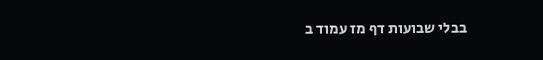בבלי שבועות דף מז עמוד ב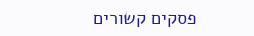פסקים קשורים